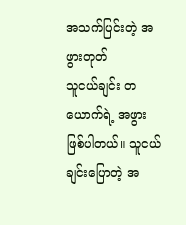အသက်ပြင်းတဲ့ အဖွားတုတ်
သူငယ်ချင်း တယောက်ရဲ့ အဖွားဖြစ်ပါတယ်။ သူငယ်ချင်းပြောတဲ့ အ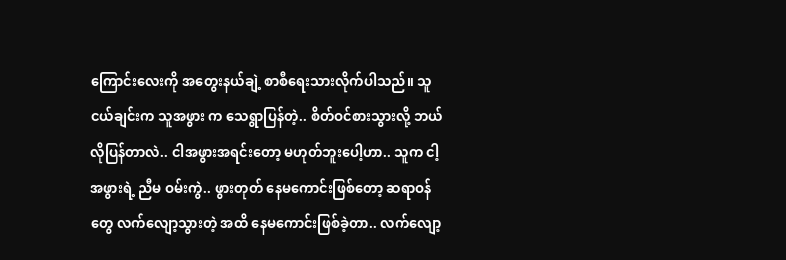ကြောင်းလေးကို အတွေးနယ်ချဲ့ စာစီရေးသားလိုက်ပါသည်။ သူငယ်ချင်းက သူအဖွား က သေရွာပြန်တဲ့.. စိတ်ဝင်စားသွားလို့ ဘယ်လိုပြန်တာလဲ.. ငါအဖွားအရင်းတော့ မဟုတ်ဘူးပေါ့ဟာ.. သူက ငါ့အဖွားရဲ့ ညီမ ဝမ်းကွဲ.. ဖွားတုတ် နေမကောင်းဖြစ်တော့ ဆရာဝန်တွေ လက်လျော့သွားတဲ့ အထိ နေမကောင်းဖြစ်ခဲ့တာ.. လက်လျော့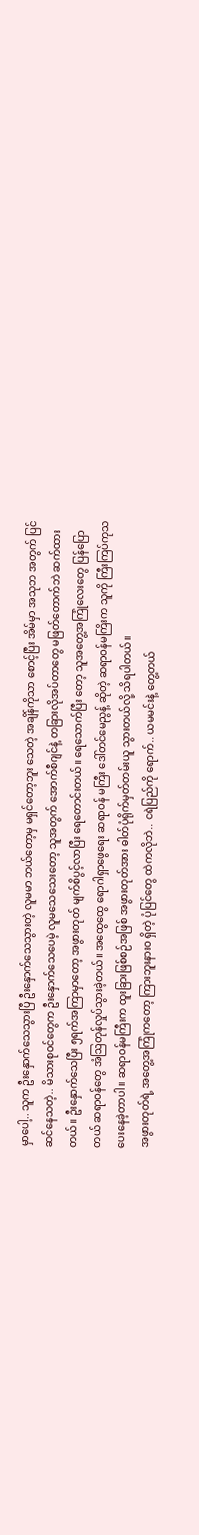မှာပေါ့.. သူက ဦးနှောက်သေသွားပြီ ဦးနှောက်သေသွားတဲ့ လူမမာ ဘယ်တော့မှ မရှင်တော့ဘူး သေတဲ့ အချိန်ကိုသာ စောင့်ပြီး အိမ်မှာ အသုဘ အတွက် ပြင်ဆင်နေသတဲ့.. မိသားစုဝင်တွေက ဦးနှောက်သေပေမဲ့ လူမသေသေးတော့ သူအတွက် အောက်စီဂျင်နဲ့ တခြားလိုအပ်တာတွေ မဖြတ်တောက်ဘဲ ဆက်ထားတယ်။ ဦးနှောက်သေပြီး ၅ရက်အကြာမှာတော့ အဖွားတုတ် မျက်စိပွင့်လာပြီး ရေတောင်းတယ်။ ရေသောက်ပြီး တော့ သူအတွေ့အကြုံလေးတွေ ပြန်ပြောတယ် ဆရာဝန်တွေ အံဩတုန်လှုပ်သွားခဲ့တယ်။ အထွေထွေ ရောဂါရှာဖွေရေး ဆရာဝန် မကြီး ဒေါ်တင်မေညွန့် ဆိုတဲ့ ဆရာဝန်မကြိးက သူကို ကြီးကြပ်ကုသပေးနေခဲ့တာပါ။ ဆရာဝန်မကြီးက ထူးခြားဖြစ်စဉ်အဖြစ် အဖွားတုတ်အား ဓါတ်ပုံရိုက်မှတ်တမ်းယူ သွားတယ်လို့ သိရပါတယ်။
အဖွားတုတ်ရဲ့ အတွေ့အကြုံကတော့ ကြားဘူးနားဝ ရှိတဲ့ ပုံပြင်တွေ ထဲကလိုဘဲ.. ငရဲပြည်ကို ရောက်.. ယမမင်းနဲ့ တွေ့တယ်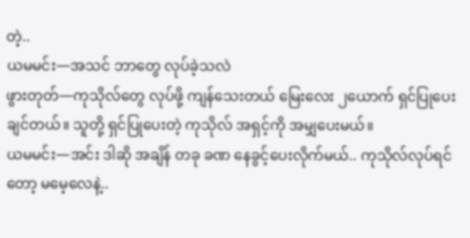တဲ့..
ယမမင်း—အသင် ဘာတွေ လုပ်ခဲ့သလဲ
ဖွားတုတ်—ကုသိုလ်တွေ လုပ်ဖို့ ကျန်သေးတယ် မြေးလေး ၂ယောက် ရှင်ပြုပေးချင်တယ်။ သူတို့ ရှင်ပြုပေးတဲ့ ကုသိုလ် အရှင့်ကို အမျှပေးမယ်။
ယမမင်း—အင်း ဒါဆို အချိန် တခု ခဏ နေခွင့်ပေးလိုက်မယ်.. ကုသိုလ်လုပ်ရင်တော့ မမေ့လေနဲ့..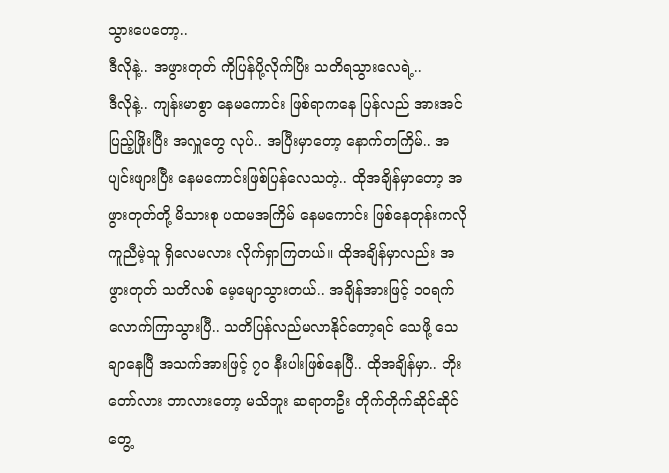သွားပေတော့..
ဒီလိုနဲ့.. အဖွားတုတ် ကိုပြန်ပို့လိုက်ပြိး သတိရသွားလေရဲ့..
ဒီလိုနဲ့.. ကျန်းမာစွာ နေမကောင်း ဖြစ်ရာကနေ ပြန်လည် အားအင်ပြည့်ဖြိုးပြီး အလှူတွေ လုပ်.. အပြီးမှာတော့ နောက်တကြိမ်.. အပျင်းဖျားပြီး နေမကောင်းဖြစ်ပြန်လေသတဲ့.. ထိုအချိန်မှာတော့ အဖွားတုတ်တို့ မိသားစု ပထမအကြိမ် နေမကောင်း ဖြစ်နေတုန်းကလို ကူညီမဲ့သူ ရှိလေမလား လိုက်ရှာကြတယ်။ ထိုအချိန်မှာလည်း အဖွားတုတ် သတိလစ် မေ့မျောသွားတယ်.. အချိန်အားဖြင့် ၁ဝရက်လောက်ကြာသွားပြီ.. သတိပြန်လည်မလာနိုင်တော့ရင် သေဖို့ သေချာနေပြီ အသက်အားဖြင့် ၇ဝ နီးပါးဖြစ်နေပြီ.. ထိုအချိန်မှာ.. ဘိုးတော်လား ဘာလားတော့ မသိဘူး ဆရာတဦး တိုက်တိုက်ဆိုင်ဆိုင် တွေ့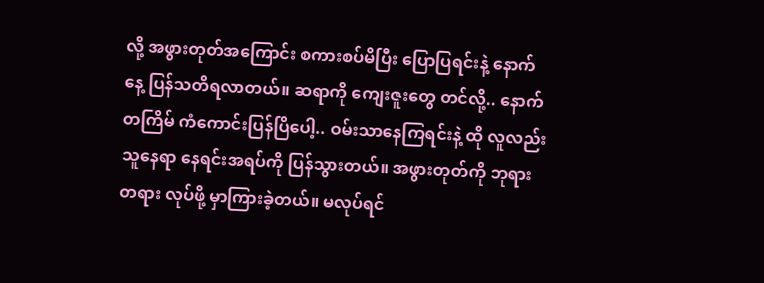လို့ အဖွားတုတ်အကြောင်း စကားစပ်မိပြီး ပြောပြရင်းနဲ့ နောက်နေ့ ပြန်သတိရလာတယ်။ ဆရာကို ကျေးဇူးတွေ တင်လို့.. နောက်တကြိမ် ကံကောင်းပြန်ပြိပေါ့.. ဝမ်းသာနေကြရင်းနဲ့ ထို လူလည်း သူနေရာ နေရင်းအရပ်ကို ပြန်သွားတယ်။ အဖွားတုတ်ကို ဘုရားတရား လုပ်ဖို့ မှာကြားခဲ့တယ်။ မလုပ်ရင်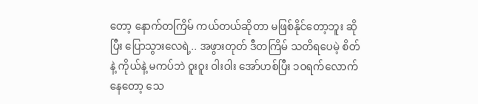တော့ နောက်တကြိမ် ကယ်တယ်ဆိုတာ မဖြစ်နိုင်တော့ဘူး ဆိုပြီး ပြောသွားလေရဲ့.. အဖွားတုတ် ဒီတကြိမ် သတိရပေမဲ့ စိတ်နဲ့ ကိုယ်နဲ့ မကပ်ဘဲ ဝူးဝူး ဝါးဝါး အော်ဟစ်ပြီး ၁ဝရက်လောက်နေတော့ သေ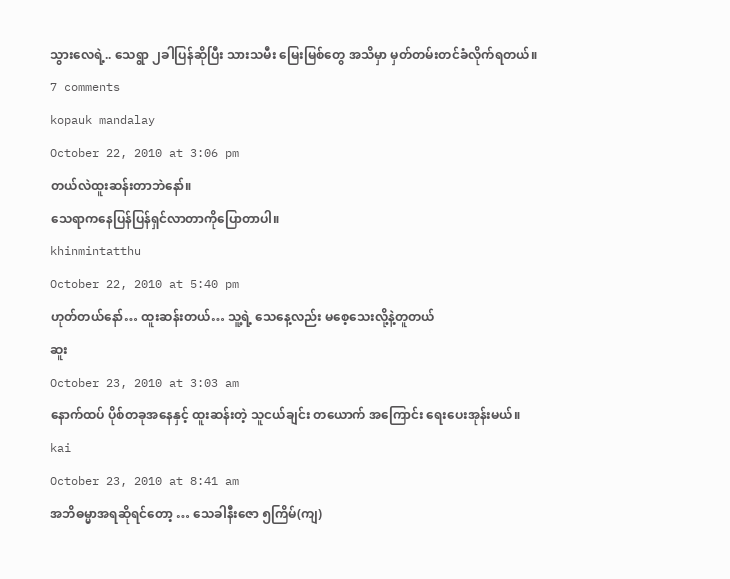သွားလေရဲ့.. သေရွာ ၂ခါပြန်ဆိုပြီး သားသမီး မြေးမြစ်တွေ အသိမှာ မှတ်တမ်းတင်ခံလိုက်ရတယ်။
7 comments
kopauk mandalay
October 22, 2010 at 3:06 pm
တယ်လဲထူးဆန်းတာဘဲနော်။
သေရာကနေပြန်ပြန်ရှင်လာတာကိုပြောတာပါ။
khinmintatthu
October 22, 2010 at 5:40 pm
ဟုတ်တယ်နော်… ထူးဆန်းတယ်… သူ့ရဲ့ သေနေ့လည်း မစေ့သေးလို့နဲ့တူတယ်
ဆူး
October 23, 2010 at 3:03 am
နောက်ထပ် ပိုစ်တခုအနေနှင့် ထူးဆန်းတဲ့ သူငယ်ချင်း တယောက် အကြောင်း ရေးပေးအုန်းမယ်။
kai
October 23, 2010 at 8:41 am
အဘိဓမ္မာအရဆိုရင်တော့ … သေခါနီးဇော ၅ကြိမ်(ကျ)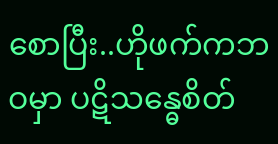စောပြီး..ဟိုဖက်ကဘဝမှာ ပဋိသန္ဓေစိတ်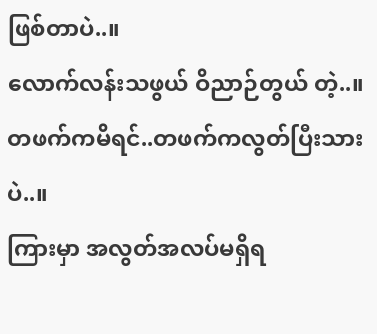ဖြစ်တာပဲ..။
လောက်လန်းသဖွယ် ဝိညာဉ်တွယ် တဲ့..။ တဖက်ကမိရင်..တဖက်ကလွတ်ပြီးသားပဲ..။
ကြားမှာ အလွတ်အလပ်မရှိရ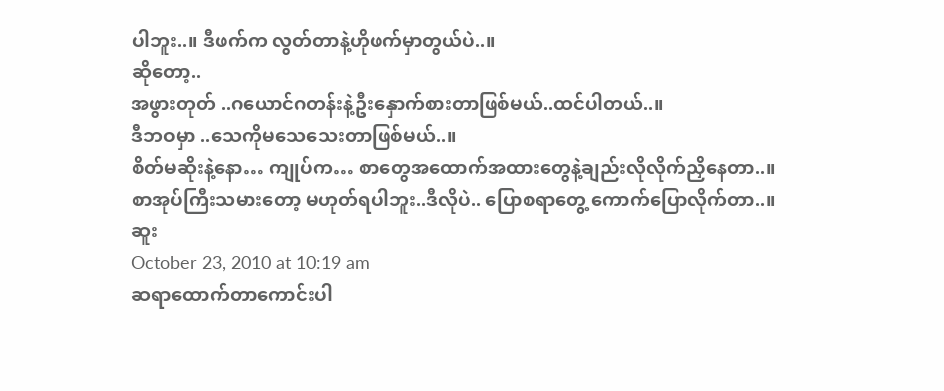ပါဘူး..။ ဒီဖက်က လွတ်တာနဲ့ဟိုဖက်မှာတွယ်ပဲ..။
ဆိုတော့..
အဖွားတုတ် ..ဂယောင်ဂတန်းနဲ့ဦးနှောက်စားတာဖြစ်မယ်..ထင်ပါတယ်..။
ဒီဘဝမှာ ..သေကိုမသေသေးတာဖြစ်မယ်..။
စိတ်မဆိုးနဲ့နော… ကျုပ်က… စာတွေအထောက်အထားတွေနဲ့ချည်းလိုလိုက်ညှိနေတာ..။
စာအုပ်ကြီးသမားတော့ မဟုတ်ရပါဘူး..ဒီလိုပဲ.. ပြောစရာတွေ့ ကောက်ပြောလိုက်တာ..။
ဆူး
October 23, 2010 at 10:19 am
ဆရာထောက်တာကောင်းပါ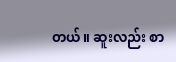တယ်။ ဆူးလည်း စာ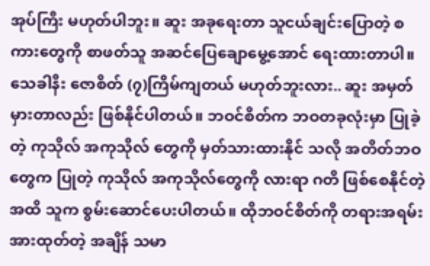အုပ်ကြီး မဟုတ်ပါဘူး။ ဆူး အခုရေးတာ သူငယ်ချင်းပြောတဲ့ စကားတွေကို စာဖတ်သူ အဆင်ပြေချောမွေ့အောင် ရေးထားတာပါ။ သေခါနီး ဇောစိတ် (၇)ကြိမ်ကျတယ် မဟုတ်ဘူးလား.. ဆူး အမှတ်မှားတာလည်း ဖြစ်နိုင်ပါတယ်။ ဘဝင်စိတ်က ဘဝတခုလုံးမှာ ပြုခဲ့တဲ့ ကုသိုလ် အကုသိုလ် တွေကို မှတ်သားထားနိုင် သလို အတိတ်ဘဝတွေက ပြုတဲ့ ကုသိုလ် အကုသိုလ်တွေကို လားရာ ဂတိ ဖြစ်စေနိုင်တဲ့ အထိ သူက စွမ်းဆောင်ပေးပါတယ်။ ထိုဘဝင်စိတ်ကို တရားအရမ်း အားထုတ်တဲ့ အချိန် သမာ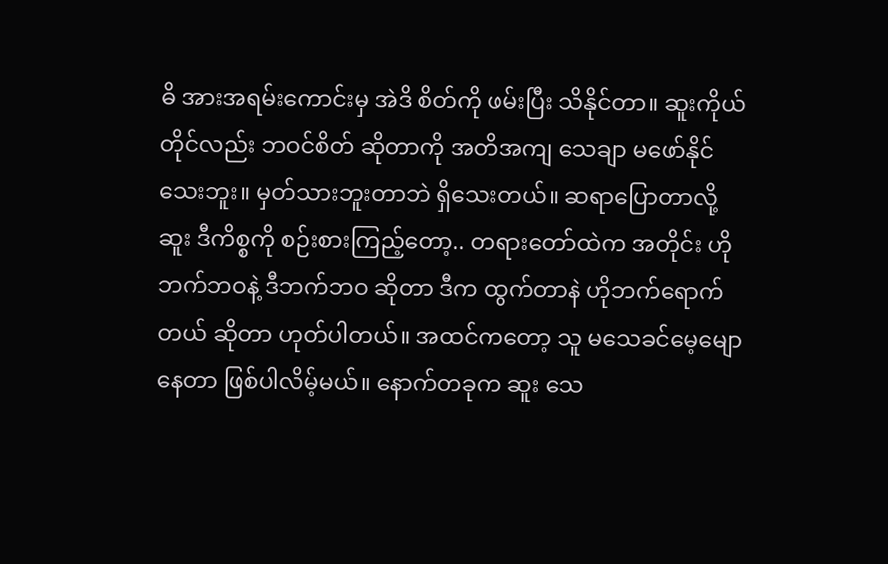ဓိ အားအရမ်းကောင်းမှ အဲဒိ စိတ်ကို ဖမ်းပြီး သိနိုင်တာ။ ဆူးကိုယ်တိုင်လည်း ဘဝင်စိတ် ဆိုတာကို အတိအကျ သေချာ မဖော်နိုင်သေးဘူး။ မှတ်သားဘူးတာဘဲ ရှိသေးတယ်။ ဆရာပြောတာလို့ ဆူး ဒီကိစ္စကို စဉ်းစားကြည့်တော့.. တရားတော်ထဲက အတိုင်း ဟိုဘက်ဘဝနဲ့ ဒီဘက်ဘဝ ဆိုတာ ဒီက ထွက်တာနဲ ဟိုဘက်ရောက်တယ် ဆိုတာ ဟုတ်ပါတယ်။ အထင်ကတော့ သူ မသေခင်မေ့မျောနေတာ ဖြစ်ပါလိမ့်မယ်။ နောက်တခုက ဆူး သေ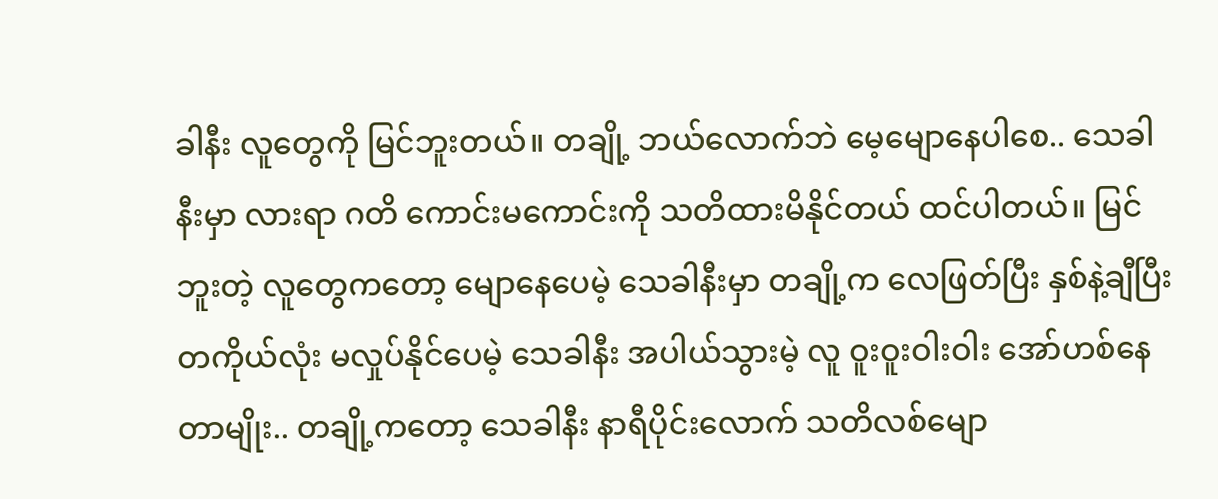ခါနီး လူတွေကို မြင်ဘူးတယ်။ တချို့ ဘယ်လောက်ဘဲ မေ့မျောနေပါစေ.. သေခါနီးမှာ လားရာ ဂတိ ကောင်းမကောင်းကို သတိထားမိနိုင်တယ် ထင်ပါတယ်။ မြင်ဘူးတဲ့ လူတွေကတော့ မျောနေပေမဲ့ သေခါနီးမှာ တချို့က လေဖြတ်ပြီး နှစ်နဲ့ချီပြီး တကိုယ်လုံး မလှုပ်နိုင်ပေမဲ့ သေခါနီး အပါယ်သွားမဲ့ လူ ဝူးဝူးဝါးဝါး အော်ဟစ်နေတာမျိုး.. တချို့ကတော့ သေခါနီး နာရီပိုင်းလောက် သတိလစ်မျော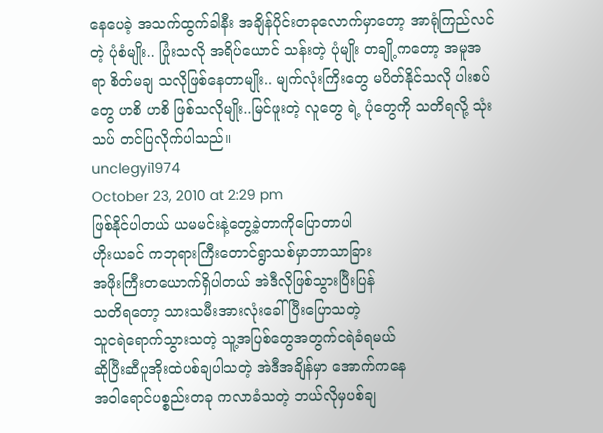နေပေခဲ့ အသက်ထွက်ခါနီး အချိန်ပိုင်းတခုလောက်မှာတော့ အာရုံကြည်လင်တဲ့ ပုံစံမျိုး.. ပြုံးသလို အရိပ်ယောင် သန်းတဲ့ ပုံမျိုး တချို့ကတော့ အမူအရာ စိတ်မချ သလိုဖြစ်နေတာမျိုး.. မျက်လုံးကြိးတွေ မပိတ်နိုင်သလို ပါးစပ်တွေ ဟစိ ဟစိ ဖြစ်သလိုမျိုး..မြင်ဖူးတဲ့ လူတွေ ရဲ့ ပုံတွေကို သတိရလို့ သုံးသပ် တင်ပြလိုက်ပါသည်။
unclegyi1974
October 23, 2010 at 2:29 pm
ဖြစ်နိုင်ပါတယ် ယမမင်းနဲ့တွေ့ခဲ့တာကိုပြောတာပါ
ဟိုးယခင် ကဘုရားကြီးတောင်ရွာသစ်မှာဘာသာခြား
အဖိုးကြီးတယောက်ရှိပါတယ် အဲဒီလိုဖြစ်သွားပြီးပြန်
သတိရတော့ သားသမီးအားလုံးခေါ်ပြီးပြောသတဲ့
သူငရဲရောက်သွားသတဲ့ သူ့အပြစ်တွေအတွက်ငရဲခံရမယ်
ဆိုပြီးဆီပူအိုးထဲပစ်ချပါသတဲ့ အဲဒီအချိန်မှာ အောက်ကနေ
အဝါရောင်ပစ္စည်းတခု ကလာခံသတဲ့ ဘယ်လိုမှပစ်ချ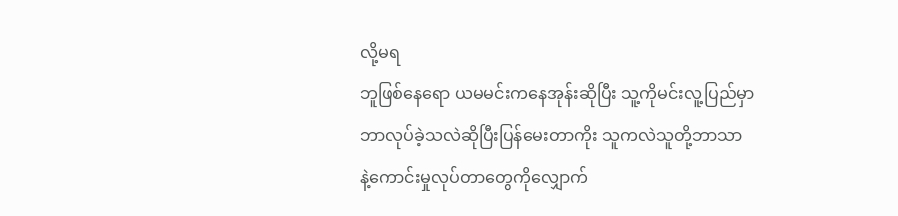လို့မရ
ဘူဖြစ်နေရော ယမမင်းကနေအုန်းဆိုပြီး သူ့ကိုမင်းလူ့ပြည်မှာ
ဘာလုပ်ခဲ့သလဲဆိုပြီးပြန်မေးတာကိုး သူကလဲသူတို့ဘာသာ
နဲ့ကောင်းမှုလုပ်တာတွေကိုလျှောက်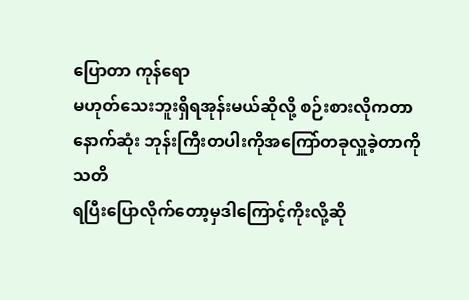ပြောတာ ကုန်ရော
မဟုတ်သေးဘူးရှိရအုန်းမယ်ဆိုလို့ စဉ်းစားလိုကတာ
နောက်ဆုံး ဘုန်းကြီးတပါးကိုအကြော်တခုလှူခဲ့တာကိုသတိ
ရပြီးပြောလိုက်တော့မှဒါကြောင့်ကိုးလို့ဆို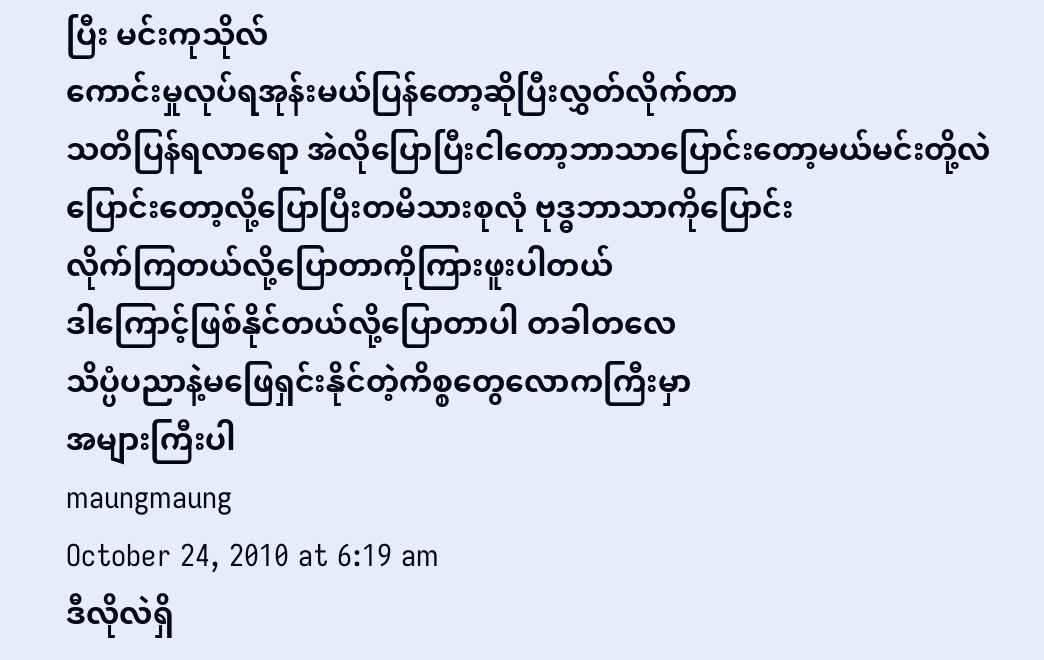ပြီး မင်းကုသိုလ်
ကောင်းမှုလုပ်ရအုန်းမယ်ပြန်တော့ဆိုပြီးလွှတ်လိုက်တာ
သတိပြန်ရလာရော အဲလိုပြောပြီးငါတော့ဘာသာပြောင်းတော့မယ်မင်းတို့လဲ
ပြောင်းတော့လို့ပြောပြီးတမိသားစုလုံ ဗုဒ္ဓဘာသာကိုပြောင်း
လိုက်ကြတယ်လို့ပြောတာကိုကြားဖူးပါတယ်
ဒါကြောင့်ဖြစ်နိုင်တယ်လို့ပြောတာပါ တခါတလေ
သိပ္ပံပညာနဲ့မဖြေရှင်းနိုင်တဲ့ကိစ္စတွေလောကကြီးမှာ
အများကြီးပါ
maungmaung
October 24, 2010 at 6:19 am
ဒီလိုလဲရှိ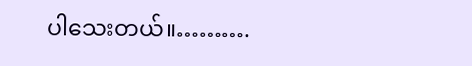ပါသေးတယ်။……….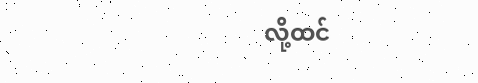လို့ထင်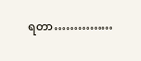ရတာ……………